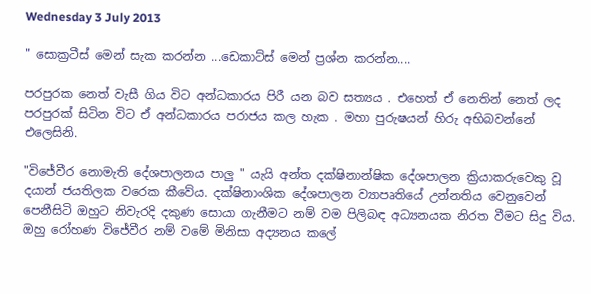Wednesday 3 July 2013

" සොක්‍රටීස් මෙන් සැක කරන්න ...ඩෙකාට්ස් මෙන් ප්‍රශ්න කරන්න....

පරපුරක නෙත් වැසී ගිය විට අන්ධකාරය පිරී යන බව සත්‍යය . එහෙත් ඒ නෙතින් නෙත් ලද පරපුරක් සිටින විට ඒ අන්ධකාරය පරාජය කල හැක . මහා පුරුෂයන් හිරු අභිබවන්නේ එලෙසිනි.

"විජේවීර නොමැති දේශපාලනය පාලු " යැයි අන්ත දක්ෂිනාන්ෂික දේශපාලන ක්‍රියාකරුවෙකු වූ දයාන් ජයතිලක වරෙක කීවේය. දක්ෂිනාංශික දේශපාලන ව්‍යාපෘතියේ උන්නතිය වෙනුවෙන් පෙනීසිටි ඔහුට නිවැරදි දකුණ සොයා ගැනීමට නම් වම පිලිබඳ අධ්‍යනයක නිරත වීමට සිදු විය. ඔහු රෝහණ විජේවීර නම් වමේ මිනිසා අද්‍යනය කලේ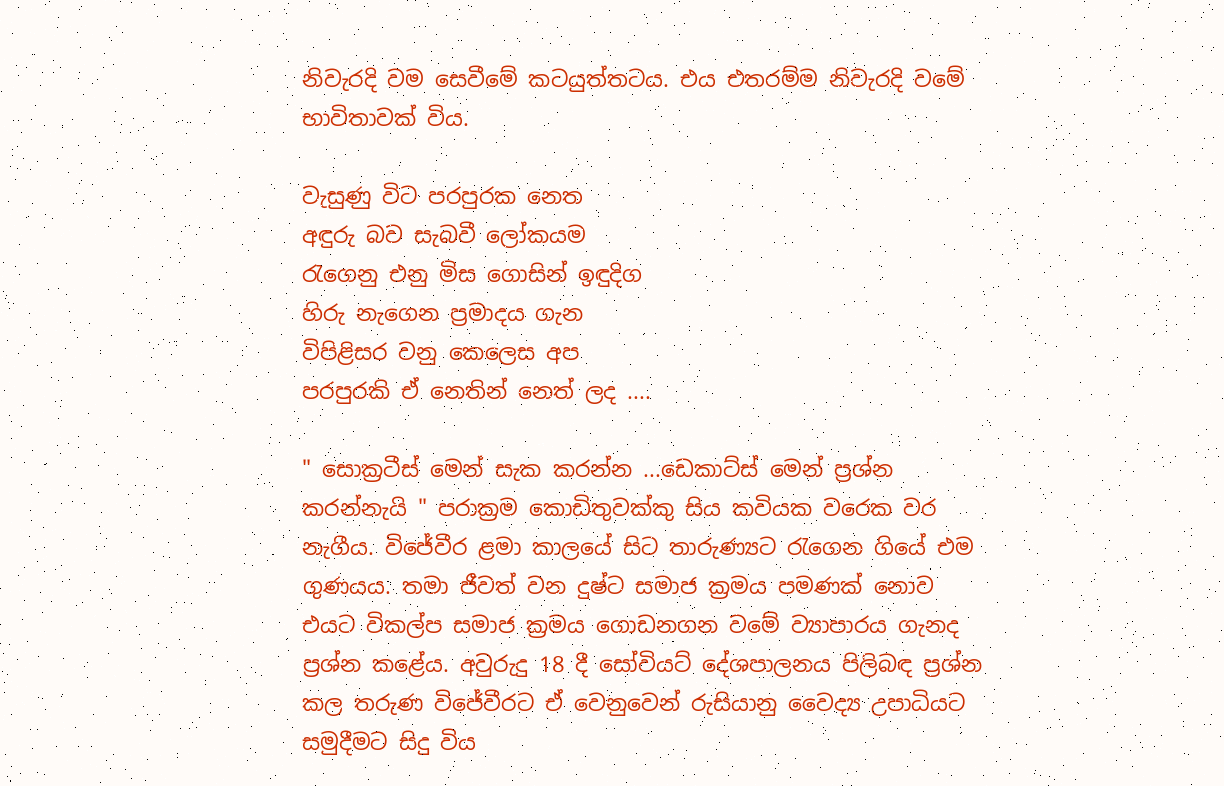නිවැරදි වම සෙවීමේ කටයුත්තටය. එය එතරම්ම නිවැරදි වමේ භාවිතාවක් විය.

වැසුණු විට පරපුරක නෙත
අඳුරු බව සැබවී ලෝකයම
රැගෙනු එනු මිස ගොසින් ඉඳුදිග
හිරු නැගෙන ප්‍රමාදය ගැන
විපිළිසර වනු කෙලෙස අප
පරපුරකි ඒ නෙතින් නෙත් ලද ....

" සොක්‍රටීස් මෙන් සැක කරන්න ...ඩෙකාට්ස් මෙන් ප්‍රශ්න කරන්නැයි " පරාක්‍රම කොඩිතුවක්කු සිය කවියක වරෙක වර නැගීය. විජේවීර ළමා කාලයේ සිට තාරුණ්‍යට රැගෙන ගියේ එම ගුණයය. තමා ජීවත් වන දුෂ්ට සමාජ ක්‍රමය පමණක් නොව එයට විකල්ප සමාජ ක්‍රමය ගොඩනගන වමේ ව්‍යාපාරය ගැනද ප්‍රශ්න කළේය. අවුරුදු 18 දී සෝවියට් දේශපාලනය පිලිබඳ ප්‍රශ්න කල තරුණ විජේවීරට ඒ වෙනුවෙන් රුසියානු වෛද්‍ය උපාධියට සමුදීමට සිදු විය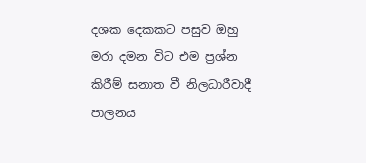දශක දෙකකට පසුව ඔහු මරා දමන විට එම ප්‍රශ්න කිරීම් සනාත වී නිලධාරීවාදී පාලනය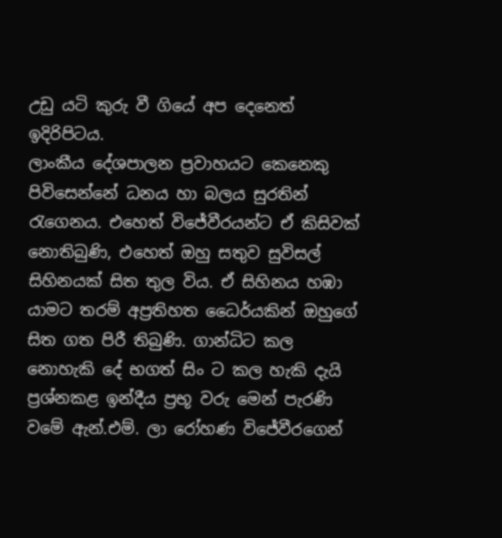උඩු යටි කුරු වී ගියේ අප දෙනෙත් ඉදිරිපිටය.
ලාංකීය දේශපාලන ප්‍රවාහයට කෙනෙකු පිවිසෙන්නේ ධනය හා බලය සුරතින් රැගෙනය. එහෙත් විජේවීරයන්ට ඒ කිසිවක් නොතිබුණි, එහෙත් ඔහු සතුව සුවිසල් සිහිනයක් සිත තුල විය. ඒ සිහිනය හඹා යාමට තරම් අප්‍රතිහත ධෛර්යකින් ඔහුගේ සිත ගත පිරී තිබුණි. ගාන්ධිට කල නොහැකි දේ භගත් සිං ට කල හැකි දැයි ප්‍රශ්නකළ ඉන්දීය ප්‍රභූ වරු මෙන් පැරණි වමේ ඇන්.එම්. ලා රෝහණ විජේවීරගෙන්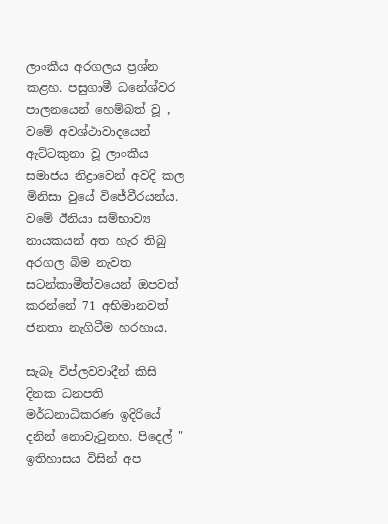ලාංකීය අරගලය ප්‍රශ්න කළහ. පසුගාමී ධනේශ්වර පාලනයෙන් හෙම්බත් වූ , වමේ අවශ්ථාවාදයෙන් ඇට්ටකුනා වූ ලාංකීය සමාජය නිද්‍රාවෙන් අවදි කල මිනිසා වුයේ විජේවීරයන්ය. වමේ ඊනියා සම්භාව්‍ය නායකයන් අත හැර තිබු අරගල බිම නැවත සටන්කාමීත්වයෙන් ඔපවත් කරන්නේ 71 අභිමානවත් ජනතා නැගිටීම හරහාය.

සැබෑ විප්ලවවාදීන් කිසි දිනක ධනපති මර්ධනාධිකරණ ඉදිරියේ දනින් නොවැටුනහ. පිදෙල් " ඉතිහාසය විසින් අප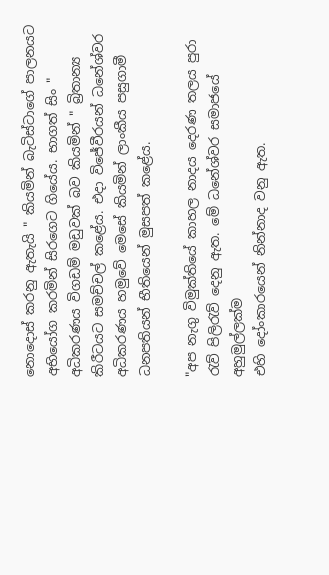නොදොස් කරනු ඇතැයි " කියමින් බැටිස්ටාගේ පාලනයට අභියෝග කරමින් සිරගෙට ගියේය. භාගත් සිං " අධිකරණය විගඩම් මඩුවක් බව කියමින් " බ්‍රිතාන්‍ය කිරීටයට සමච්චල් කළේය. එදා විජේවීරයන් ධනේශ්වර අධිකරණය හමුවේ මෙසේ කියමින් ලාංකීය පසුගාමී ධනපතියන් භීතියෙන් මුසපත් කළේය.

"අප නැගු විමුක්තියේ කාහල නාදය දෙරණ තලය පුරා රැව් පිලිරැව් දෙනු ඇත. මේ ධනේශ්වර සමාජයේ අහුමුල්ලක්ම
එහි දෝංකාරයෙන් නින්නාද වනු ඇත.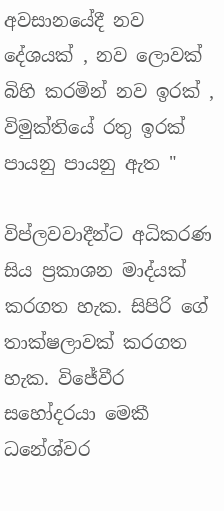අවසානයේදී නව දේශයක් , නව ලොවක් බිහි කරමින් නව ඉරක් , විමුක්තියේ රතු ඉරක් පායනු පායනු ඇත "

විප්ලවවාදීන්ට අධිකරණ සිය ප්‍රකාශන මාද්යක් කරගත හැක. සිපිරි ගේ තාක්ෂලාවක් කරගත හැක. විජේවීර සහෝදරයා මෙකී ධනේශ්වර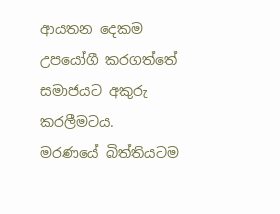ආයතන දෙකම උපයෝගී කරගත්තේ සමාජයට අකුරු කරලීමටය.
මරණයේ බිත්තියටම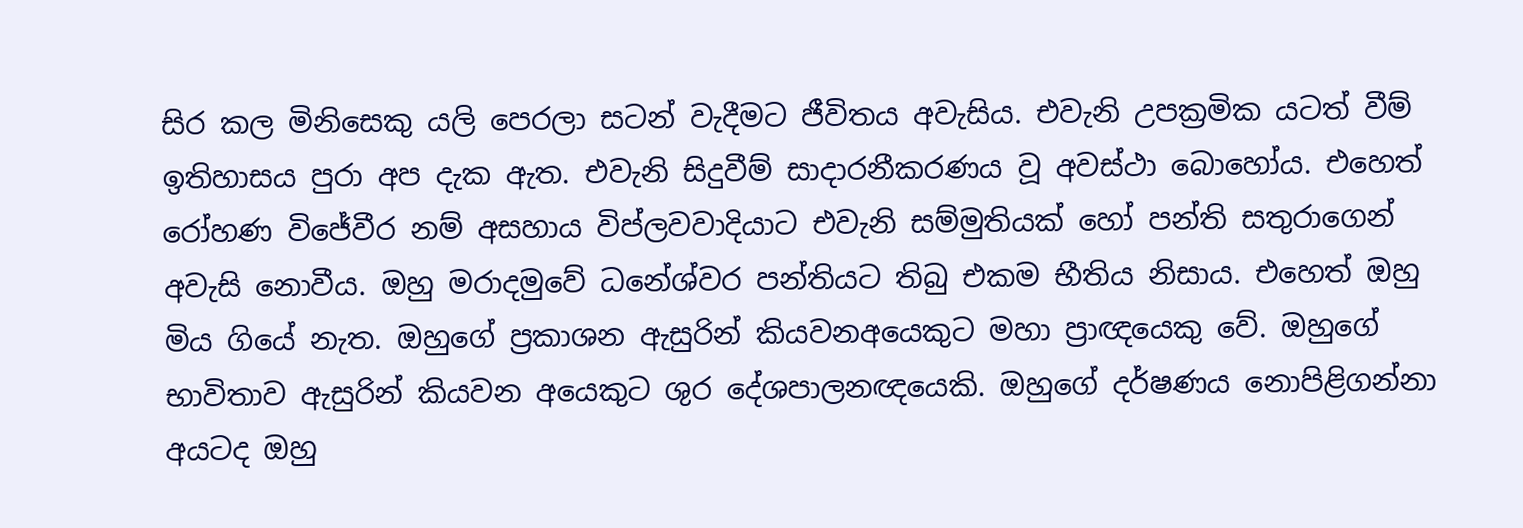සිර කල මිනිසෙකු යලි පෙරලා සටන් වැදීමට ජීවිතය අවැසිය. එවැනි උපක්‍රමික යටත් වීම් ඉතිහාසය පුරා අප දැක ඇත. එවැනි සිදුවීම් සාදාරනීකරණය වූ අවස්ථා බොහෝය. එහෙත් රෝහණ විජේවීර නම් අසහාය විප්ලවවාදියාට එවැනි සම්මුතියක් හෝ පන්ති සතුරාගෙන් අවැසි නොවීය. ඔහු මරාදමුවේ ධනේශ්වර පන්තියට තිබු එකම භීතිය නිසාය. එහෙත් ඔහු මිය ගියේ නැත. ඔහුගේ ප්‍රකාශන ඇසුරින් කියවනඅයෙකුට මහා ප්‍රාඥයෙකු වේ. ඔහුගේ භාවිතාව ඇසුරින් කියවන අයෙකුට ශුර දේශපාලනඥයෙකි. ඔහුගේ දර්ෂණය නොපිළිගන්නා අයටද ඔහු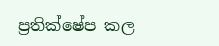ප්‍රතික්ෂේප කල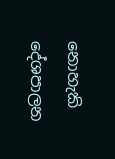නොහැකි දේශපාලන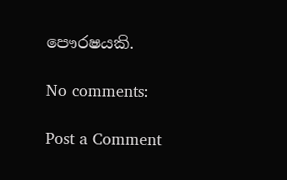පෞරෂයකි.

No comments:

Post a Comment